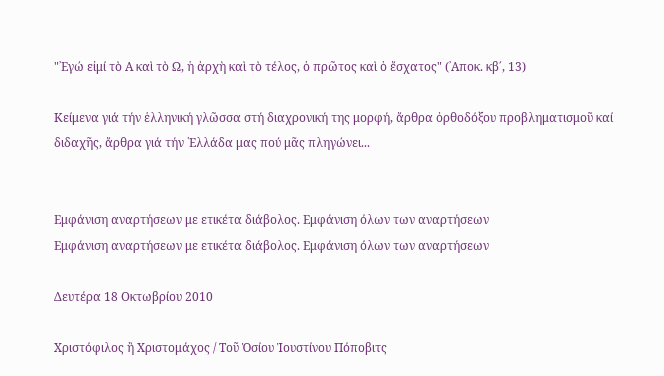"᾿Εγώ εἰμί τὸ Α καὶ τὸ Ω, ἡ ἀρχὴ καὶ τὸ τέλος, ὁ πρῶτος καὶ ὁ ἔσχατος" (᾿Αποκ. κβ΄, 13)

Κείμενα γιά τήν ἑλληνική γλῶσσα στή διαχρονική της μορφή, ἄρθρα ὀρθοδόξου προβληματισμοῦ καί διδαχῆς, ἄρθρα γιά τήν ῾Ελλάδα μας πού μᾶς πληγώνει...


Εμφάνιση αναρτήσεων με ετικέτα διάβολος. Εμφάνιση όλων των αναρτήσεων
Εμφάνιση αναρτήσεων με ετικέτα διάβολος. Εμφάνιση όλων των αναρτήσεων

Δευτέρα 18 Οκτωβρίου 2010

Χριστόφιλος ἢ Χριστομάχος / Τοῦ Ὁσίου Ἰουστίνου Πόποβιτς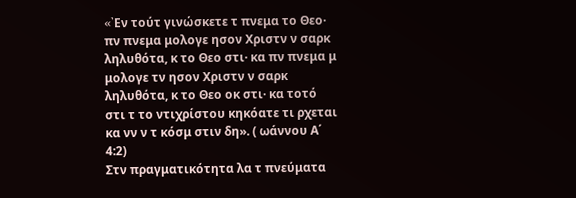«᾿Eν τούτ γινώσκετε τ πνεμα το Θεο· πν πνεμα μολογε ησον Χριστν ν σαρκ ληλυθότα, κ το Θεο στι· κα πν πνεμα μ μολογε τν ησον Χριστν ν σαρκ ληλυθότα, κ το Θεο οκ στι· κα τοτό στι τ το ντιχρίστου κηκόατε τι ρχεται κα νν ν τ κόσμ στιν δη». ( ωάννου Α΄ 4:2)
Στν πραγματικότητα λα τ πνεύματα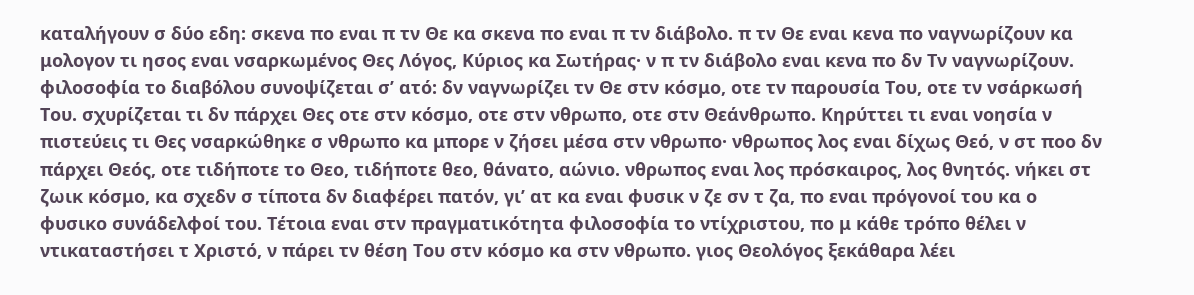καταλήγουν σ δύο εδη: σκενα πο εναι π τν Θε κα σκενα πο εναι π τν διάβολο. π τν Θε εναι κενα πο ναγνωρίζουν κα μολογον τι ησος εναι νσαρκωμένος Θες Λόγος, Κύριος κα Σωτήρας· ν π τν διάβολο εναι κενα πο δν Τν ναγνωρίζουν. φιλοσοφία το διαβόλου συνοψίζεται σ’ ατό: δν ναγνωρίζει τν Θε στν κόσμο, οτε τν παρουσία Του, οτε τν νσάρκωσή Του. σχυρίζεται τι δν πάρχει Θες οτε στν κόσμο, οτε στν νθρωπο, οτε στν Θεάνθρωπο. Κηρύττει τι εναι νοησία ν πιστεύεις τι Θες νσαρκώθηκε σ νθρωπο κα μπορε ν ζήσει μέσα στν νθρωπο· νθρωπος λος εναι δίχως Θεό, ν στ ποο δν πάρχει Θεός, οτε τιδήποτε το Θεο, τιδήποτε θεο, θάνατο, αώνιο. νθρωπος εναι λος πρόσκαιρος, λος θνητός. νήκει στ ζωικ κόσμο, κα σχεδν σ τίποτα δν διαφέρει πατόν, γι’ ατ κα εναι φυσικ ν ζε σν τ ζα, πο εναι πρόγονοί του κα ο φυσικο συνάδελφοί του. Τέτοια εναι στν πραγματικότητα φιλοσοφία το ντίχριστου, πο μ κάθε τρόπο θέλει ν ντικαταστήσει τ Χριστό, ν πάρει τν θέση Του στν κόσμο κα στν νθρωπο. γιος Θεολόγος ξεκάθαρα λέει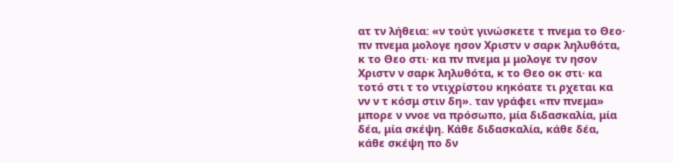ατ τν λήθεια: «ν τούτ γινώσκετε τ πνεμα το Θεο· πν πνεμα μολογε ησον Χριστν ν σαρκ ληλυθότα, κ το Θεο στι· κα πν πνεμα μ μολογε τν ησον Χριστν ν σαρκ ληλυθότα, κ το Θεο οκ στι· κα τοτό στι τ το ντιχρίστου κηκόατε τι ρχεται κα νν ν τ κόσμ στιν δη». ταν γράφει «πν πνεμα» μπορε ν ννοε να πρόσωπο, μία διδασκαλία, μία δέα, μία σκέψη. Κάθε διδασκαλία, κάθε δέα, κάθε σκέψη πο δν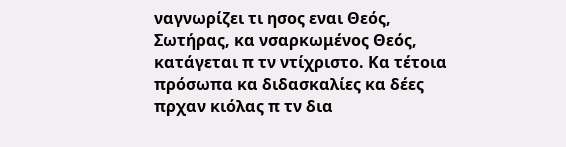ναγνωρίζει τι ησος εναι Θεός, Σωτήρας, κα νσαρκωμένος Θεός, κατάγεται π τν ντίχριστο. Κα τέτοια πρόσωπα κα διδασκαλίες κα δέες πρχαν κιόλας π τν δια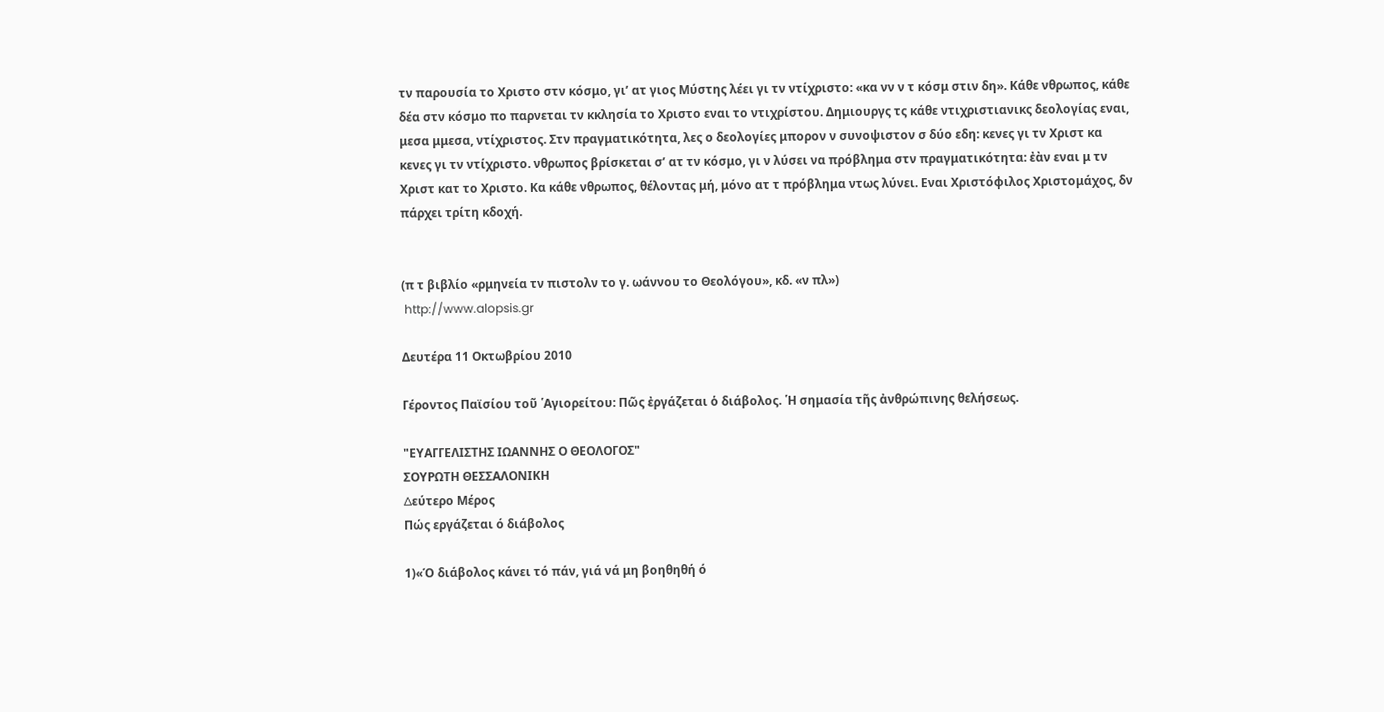τν παρουσία το Χριστο στν κόσμο, γι’ ατ γιος Μύστης λέει γι τν ντίχριστο: «κα νν ν τ κόσμ στιν δη». Κάθε νθρωπος, κάθε δέα στν κόσμο πο παρνεται τν κκλησία το Χριστο εναι το ντιχρίστου. Δημιουργς τς κάθε ντιχριστιανικς δεολογίας εναι, μεσα μμεσα, ντίχριστος. Στν πραγματικότητα, λες ο δεολογίες μπορον ν συνοψιστον σ δύο εδη: κενες γι τν Χριστ κα κενες γι τν ντίχριστο. νθρωπος βρίσκεται σ’ ατ τν κόσμο, γι ν λύσει να πρόβλημα στν πραγματικότητα: ἐὰν εναι μ τν Χριστ κατ το Χριστο. Κα κάθε νθρωπος, θέλοντας μή, μόνο ατ τ πρόβλημα ντως λύνει. Εναι Χριστόφιλος Χριστομάχος, δν πάρχει τρίτη κδοχή.


(π τ βιβλίο «ρμηνεία τν πιστολν το γ. ωάννου το Θεολόγου», κδ. «ν πλ»)
 http://www.alopsis.gr

Δευτέρα 11 Οκτωβρίου 2010

Γέροντος Παϊσίου τοῦ ῾Αγιορείτου: Πῶς ἐργάζεται ὁ διάβολος. ῾Η σημασία τῆς ἀνθρώπινης θελήσεως.

"ΕΥΑΓΓΕΛΙΣΤΗΣ ΙΩΑΝΝΗΣ Ο ΘΕΟΛΟΓΟΣ"
ΣΟΥΡΩΤΗ ΘΕΣΣΑΛΟΝΙΚΗ
∆εύτερο Μέρος
Πώς εργάζεται ό διάβολος

1)«Ό διάβολος κάνει τό πάν, γιά νά μη βοηθηθή ό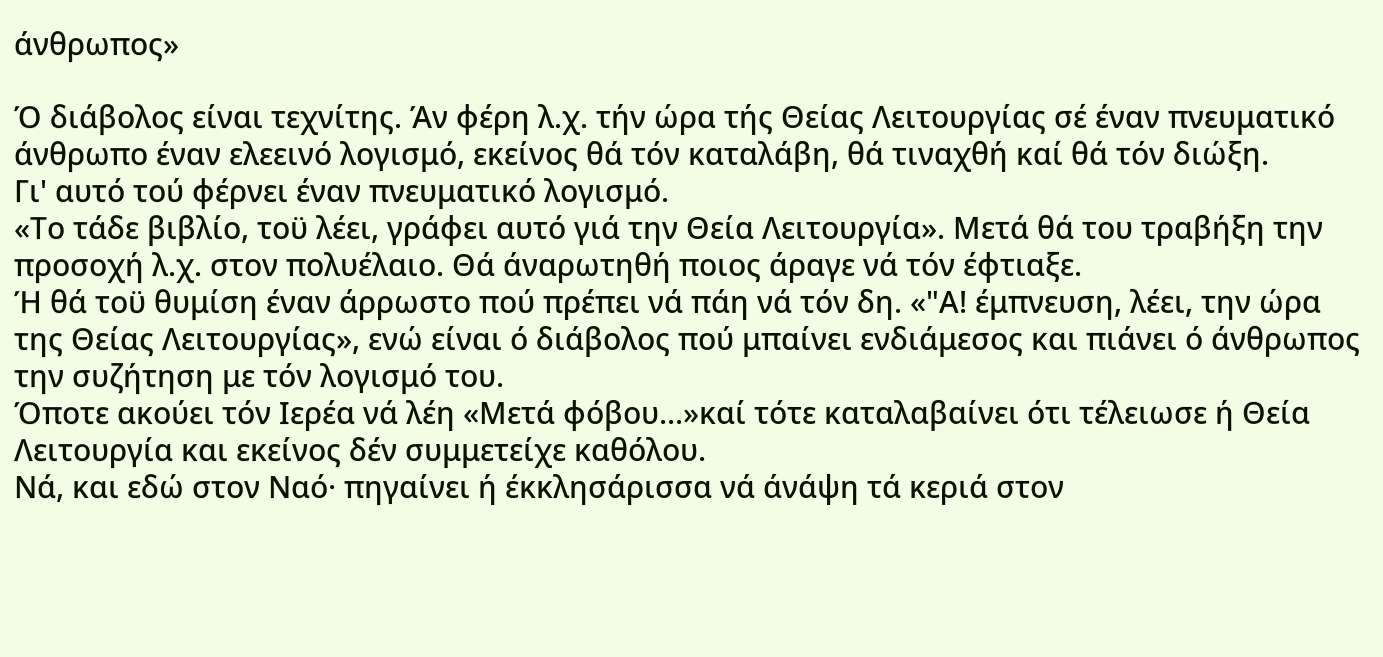άνθρωπος»

Ό διάβολος είναι τεχνίτης. Άν φέρη λ.χ. τήν ώρα τής Θείας Λειτουργίας σέ έναν πνευματικό άνθρωπο έναν ελεεινό λογισμό, εκείνος θά τόν καταλάβη, θά τιναχθή καί θά τόν διώξη.
Γι' αυτό τού φέρνει έναν πνευματικό λογισμό.
«Το τάδε βιβλίο, τοϋ λέει, γράφει αυτό γιά την Θεία Λειτουργία». Μετά θά του τραβήξη την προσοχή λ.χ. στον πολυέλαιο. Θά άναρωτηθή ποιος άραγε νά τόν έφτιαξε.
Ή θά τοϋ θυμίση έναν άρρωστο πού πρέπει νά πάη νά τόν δη. «"Α! έμπνευση, λέει, την ώρα της Θείας Λειτουργίας», ενώ είναι ό διάβολος πού μπαίνει ενδιάμεσος και πιάνει ό άνθρωπος την συζήτηση με τόν λογισμό του.
Όποτε ακούει τόν Ιερέα νά λέη «Μετά φόβου...»καί τότε καταλαβαίνει ότι τέλειωσε ή Θεία Λειτουργία και εκείνος δέν συμμετείχε καθόλου.
Νά, και εδώ στον Ναό· πηγαίνει ή έκκλησάρισσα νά άνάψη τά κεριά στον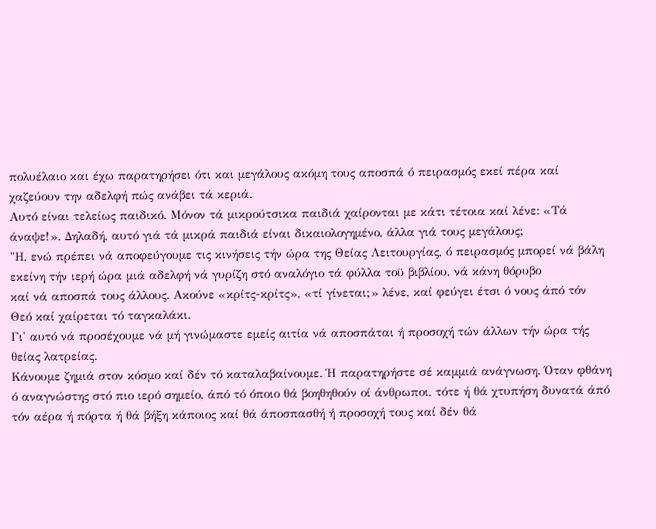πολυέλαιο και έχω παρατηρήσει ότι και μεγάλους ακόμη τους αποσπά ό πειρασμός εκεί πέρα καί χαζεύουν την αδελφή πώς ανάβει τά κεριά.
Αυτό είναι τελείως παιδικό. Μόνον τά μικρούτσικα παιδιά χαίρονται με κάτι τέτοια καί λένε: «Τά
άναψε!». Δηλαδή, αυτό γιά τά μικρά παιδιά είναι δικαιολογημένο, άλλα γιά τους μεγάλους;
"Η, ενώ πρέπει νά αποφεύγουμε τις κινήσεις τήν ώρα της Θείας Λειτουργίας, ό πειρασμός μπορεί νά βάλη εκείνη τήν ιερή ώρα μιά αδελφή νά γυρίζη στό αναλόγιο τά φύλλα τοϋ βιβλίου, νά κάνη θόρυβο
καί νά αποσπά τους άλλους. Ακούνε «κρίτς-κρίτς», «τί γίνεται;» λένε, καί φεύγει έτσι ό νους άπό τόν Θεό καί χαίρεται τό ταγκαλάκι.
Γι' αυτό νά προσέχουμε νά μή γινώμαστε εμείς αιτία νά αποσπάται ή προσοχή τών άλλων τήν ώρα τής θείας λατρείας.
Κάνουμε ζημιά στον κόσμο καί δέν τό καταλαβαίνουμε. Ή παρατηρήστε σέ καμμιά ανάγνωση. Όταν φθάνη ό αναγνώστης στό πιο ιερό σημείο, άπό τό όποιο θά βοηθηθούν οί άνθρωποι, τότε ή θά χτυπήση δυνατά άπό τόν αέρα ή πόρτα ή θά βήξη κάποιος καί θά άποσπασθή ή προσοχή τους καί δέν θά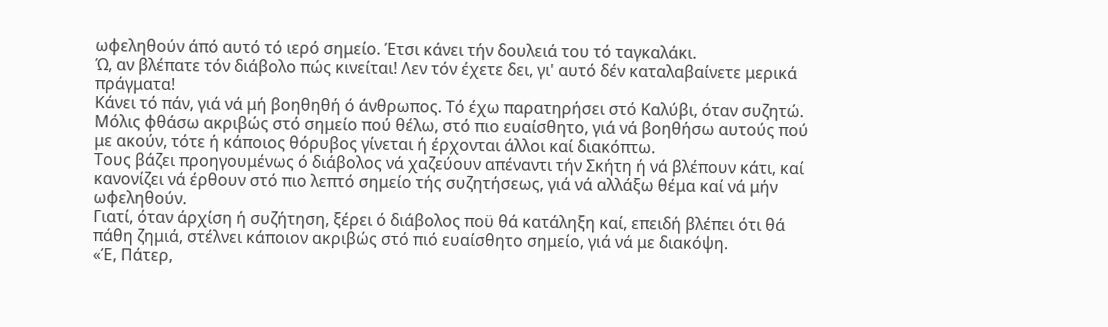ωφεληθούν άπό αυτό τό ιερό σημείο. Έτσι κάνει τήν δουλειά του τό ταγκαλάκι.
Ώ, αν βλέπατε τόν διάβολο πώς κινείται! Λεν τόν έχετε δει, γι' αυτό δέν καταλαβαίνετε μερικά πράγματα!
Κάνει τό πάν, γιά νά μή βοηθηθή ό άνθρωπος. Τό έχω παρατηρήσει στό Καλύβι, όταν συζητώ. Μόλις φθάσω ακριβώς στό σημείο πού θέλω, στό πιο ευαίσθητο, γιά νά βοηθήσω αυτούς πού με ακούν, τότε ή κάποιος θόρυβος γίνεται ή έρχονται άλλοι καί διακόπτω.
Τους βάζει προηγουμένως ό διάβολος νά χαζεύουν απέναντι τήν Σκήτη ή νά βλέπουν κάτι, καί κανονίζει νά έρθουν στό πιο λεπτό σημείο τής συζητήσεως, γιά νά αλλάξω θέμα καί νά μήν ωφεληθούν.
Γιατί, όταν άρχίση ή συζήτηση, ξέρει ό διάβολος ποϋ θά κατάληξη καί, επειδή βλέπει ότι θά πάθη ζημιά, στέλνει κάποιον ακριβώς στό πιό ευαίσθητο σημείο, γιά νά με διακόψη.
«Έ, Πάτερ,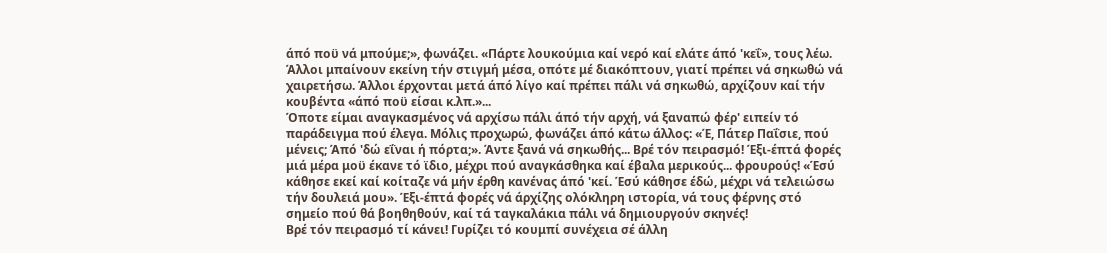άπό ποϋ νά μπούμε;», φωνάζει. «Πάρτε λουκούμια καί νερό καί ελάτε άπό 'κεΐ», τους λέω. Άλλοι μπαίνουν εκείνη τήν στιγμή μέσα, οπότε μέ διακόπτουν, γιατί πρέπει νά σηκωθώ νά χαιρετήσω. Άλλοι έρχονται μετά άπό λίγο καί πρέπει πάλι νά σηκωθώ, αρχίζουν καί τήν κουβέντα «άπό ποϋ είσαι κ.λπ.»...
Όποτε είμαι αναγκασμένος νά αρχίσω πάλι άπό τήν αρχή, νά ξαναπώ φέρ' ειπείν τό παράδειγμα πού έλεγα. Μόλις προχωρώ, φωνάζει άπό κάτω άλλος: «Έ, Πάτερ Παΐσιε, πού μένεις; Άπό 'δώ εΐναι ή πόρτα;». Άντε ξανά νά σηκωθής... Βρέ τόν πειρασμό! Έξι-έπτά φορές μιά μέρα μοϋ έκανε τό ϊδιο, μέχρι πού αναγκάσθηκα καί έβαλα μερικούς... φρουρούς! «Έσύ κάθησε εκεί καί κοίταζε νά μήν έρθη κανένας άπό 'κεί. Έσύ κάθησε έδώ, μέχρι νά τελειώσω τήν δουλειά μου». Έξι-έπτά φορές νά άρχίζης ολόκληρη ιστορία, νά τους φέρνης στό σημείο πού θά βοηθηθούν, καί τά ταγκαλάκια πάλι νά δημιουργούν σκηνές!
Βρέ τόν πειρασμό τί κάνει! Γυρίζει τό κουμπί συνέχεια σέ άλλη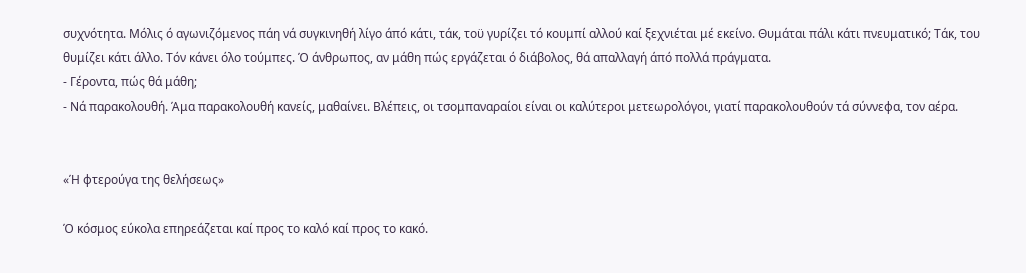συχνότητα. Μόλις ό αγωνιζόμενος πάη νά συγκινηθή λίγο άπό κάτι, τάκ, τοϋ γυρίζει τό κουμπί αλλού καί ξεχνιέται μέ εκείνο. Θυμάται πάλι κάτι πνευματικό; Τάκ, του θυμίζει κάτι άλλο. Τόν κάνει όλο τούμπες. Ό άνθρωπος, αν μάθη πώς εργάζεται ό διάβολος, θά απαλλαγή άπό πολλά πράγματα.
- Γέροντα, πώς θά μάθη;
- Νά παρακολουθή. Άμα παρακολουθή κανείς, μαθαίνει. Βλέπεις, οι τσομπαναραίοι είναι οι καλύτεροι μετεωρολόγοι, γιατί παρακολουθούν τά σύννεφα, τον αέρα.


«Ή φτερούγα της θελήσεως»

Ό κόσμος εύκολα επηρεάζεται καί προς το καλό καί προς το κακό.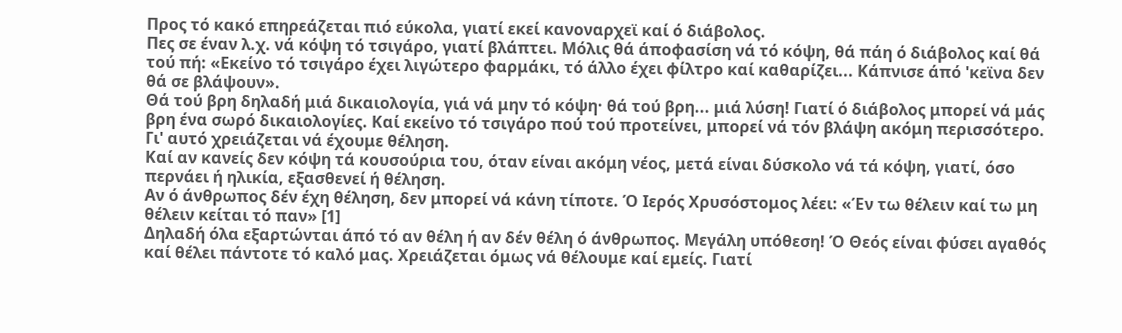Προς τό κακό επηρεάζεται πιό εύκολα, γιατί εκεί κανοναρχεϊ καί ό διάβολος.
Πες σε έναν λ.χ. νά κόψη τό τσιγάρο, γιατί βλάπτει. Μόλις θά άποφασίση νά τό κόψη, θά πάη ό διάβολος καί θά τού πή: «Εκείνο τό τσιγάρο έχει λιγώτερο φαρμάκι, τό άλλο έχει φίλτρο καί καθαρίζει... Κάπνισε άπό 'κεϊνα δεν θά σε βλάψουν».
Θά τού βρη δηλαδή μιά δικαιολογία, γιά νά μην τό κόψη· θά τού βρη... μιά λύση! Γιατί ό διάβολος μπορεί νά μάς βρη ένα σωρό δικαιολογίες. Καί εκείνο τό τσιγάρο πού τού προτείνει, μπορεί νά τόν βλάψη ακόμη περισσότερο. Γι' αυτό χρειάζεται νά έχουμε θέληση.
Καί αν κανείς δεν κόψη τά κουσούρια του, όταν είναι ακόμη νέος, μετά είναι δύσκολο νά τά κόψη, γιατί, όσο περνάει ή ηλικία, εξασθενεί ή θέληση.
Αν ό άνθρωπος δέν έχη θέληση, δεν μπορεί νά κάνη τίποτε. Ό Ιερός Χρυσόστομος λέει: «Έν τω θέλειν καί τω μη θέλειν κείται τό παν» [1]
Δηλαδή όλα εξαρτώνται άπό τό αν θέλη ή αν δέν θέλη ό άνθρωπος. Μεγάλη υπόθεση! Ό Θεός είναι φύσει αγαθός καί θέλει πάντοτε τό καλό μας. Χρειάζεται όμως νά θέλουμε καί εμείς. Γιατί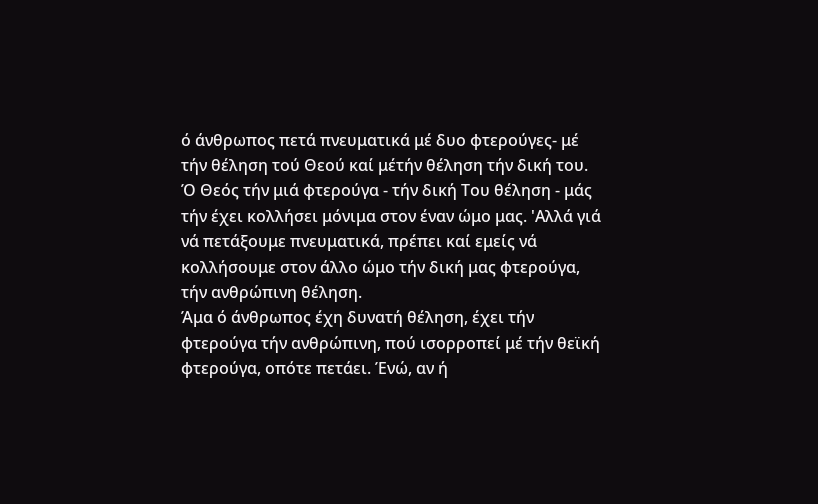ό άνθρωπος πετά πνευματικά μέ δυο φτερούγες- μέ τήν θέληση τού Θεού καί μέτήν θέληση τήν δική του.
Ό Θεός τήν μιά φτερούγα - τήν δική Του θέληση - μάς τήν έχει κολλήσει μόνιμα στον έναν ώμο μας. 'Αλλά γιά νά πετάξουμε πνευματικά, πρέπει καί εμείς νά κολλήσουμε στον άλλο ώμο τήν δική μας φτερούγα, τήν ανθρώπινη θέληση.
Άμα ό άνθρωπος έχη δυνατή θέληση, έχει τήν φτερούγα τήν ανθρώπινη, πού ισορροπεί μέ τήν θεϊκή φτερούγα, οπότε πετάει. Ένώ, αν ή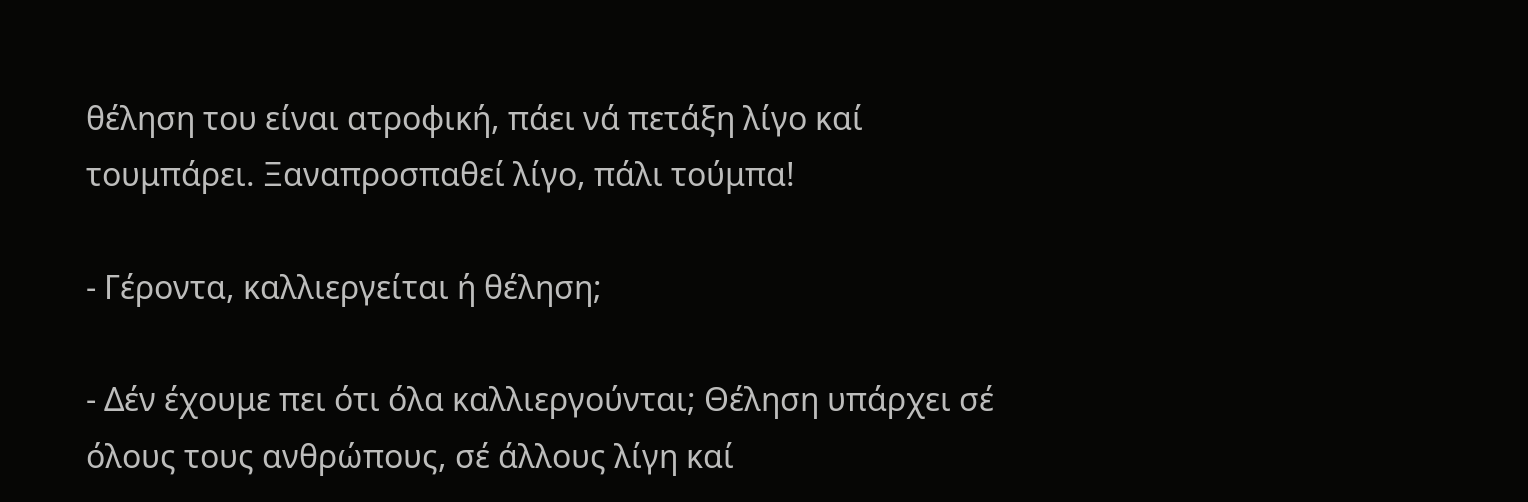θέληση του είναι ατροφική, πάει νά πετάξη λίγο καί τουμπάρει. Ξαναπροσπαθεί λίγο, πάλι τούμπα!

- Γέροντα, καλλιεργείται ή θέληση;

- Δέν έχουμε πει ότι όλα καλλιεργούνται; Θέληση υπάρχει σέ όλους τους ανθρώπους, σέ άλλους λίγη καί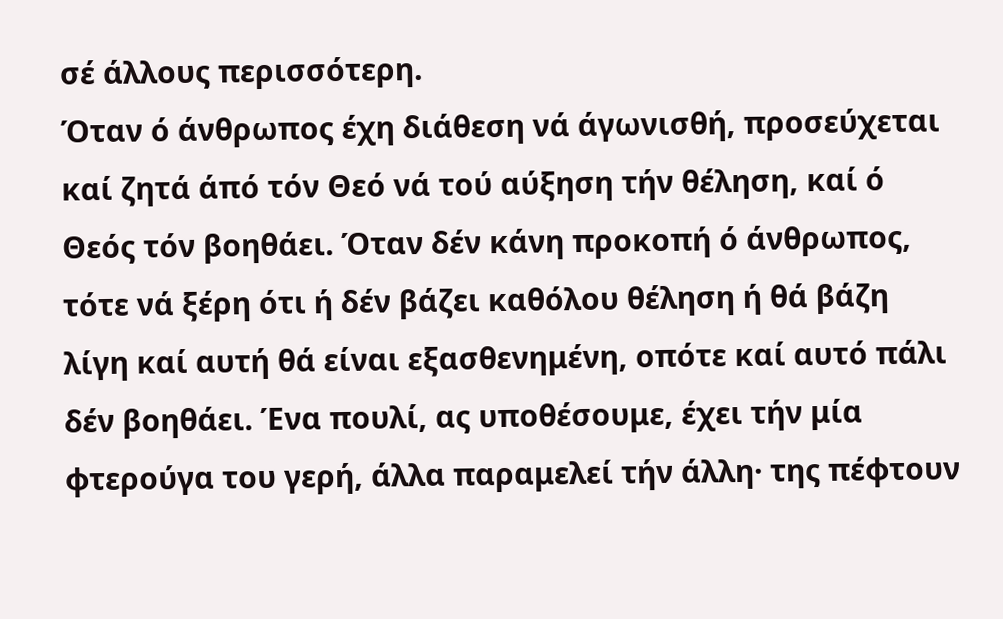σέ άλλους περισσότερη.
Όταν ό άνθρωπος έχη διάθεση νά άγωνισθή, προσεύχεται καί ζητά άπό τόν Θεό νά τού αύξηση τήν θέληση, καί ό Θεός τόν βοηθάει. Όταν δέν κάνη προκοπή ό άνθρωπος, τότε νά ξέρη ότι ή δέν βάζει καθόλου θέληση ή θά βάζη λίγη καί αυτή θά είναι εξασθενημένη, οπότε καί αυτό πάλι δέν βοηθάει. Ένα πουλί, ας υποθέσουμε, έχει τήν μία φτερούγα του γερή, άλλα παραμελεί τήν άλλη· της πέφτουν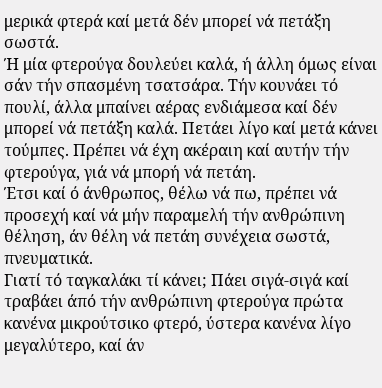μερικά φτερά καί μετά δέν μπορεί νά πετάξη σωστά.
Ή μία φτερούγα δουλεύει καλά, ή άλλη όμως είναι σάν τήν σπασμένη τσατσάρα. Τήν κουνάει τό πουλί, άλλα μπαίνει αέρας ενδιάμεσα καί δέν μπορεί νά πετάξη καλά. Πετάει λίγο καί μετά κάνει τούμπες. Πρέπει νά έχη ακέραιη καί αυτήν τήν φτερούγα, γιά νά μπορή νά πετάη.
Έτσι καί ό άνθρωπος, θέλω νά πω, πρέπει νά προσεχή καί νά μήν παραμελή τήν ανθρώπινη θέληση, άν θέλη νά πετάη συνέχεια σωστά, πνευματικά.
Γιατί τό ταγκαλάκι τί κάνει; Πάει σιγά-σιγά καί τραβάει άπό τήν ανθρώπινη φτερούγα πρώτα κανένα μικρούτσικο φτερό, ύστερα κανένα λίγο μεγαλύτερο, καί άν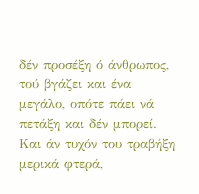δέν προσέξη ό άνθρωπος, τού βγάζει και ένα μεγάλο, οπότε πάει νά πετάξη και δέν μπορεί. Και άν τυχόν του τραβήξη μερικά φτερά,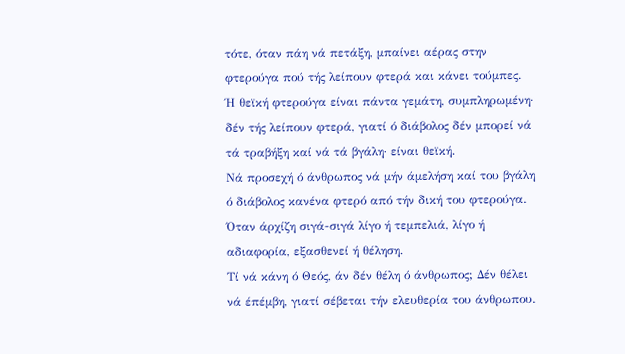τότε, όταν πάη νά πετάξη, μπαίνει αέρας στην φτερούγα πού τής λείπουν φτερά και κάνει τούμπες.
Ή θεϊκή φτερούγα είναι πάντα γεμάτη, συμπληρωμένη· δέν τής λείπουν φτερά, γιατί ό διάβολος δέν μπορεί νά τά τραβήξη καί νά τά βγάλη· είναι θεϊκή.
Νά προσεχή ό άνθρωπος νά μήν άμελήση καί του βγάλη ό διάβολος κανένα φτερό από τήν δική του φτερούγα.
Όταν άρχίζη σιγά-σιγά λίγο ή τεμπελιά, λίγο ή αδιαφορία, εξασθενεί ή θέληση.
Τί νά κάνη ό Θεός, άν δέν θέλη ό άνθρωπος; Δέν θέλει νά έπέμβη, γιατί σέβεται τήν ελευθερία του άνθρωπου.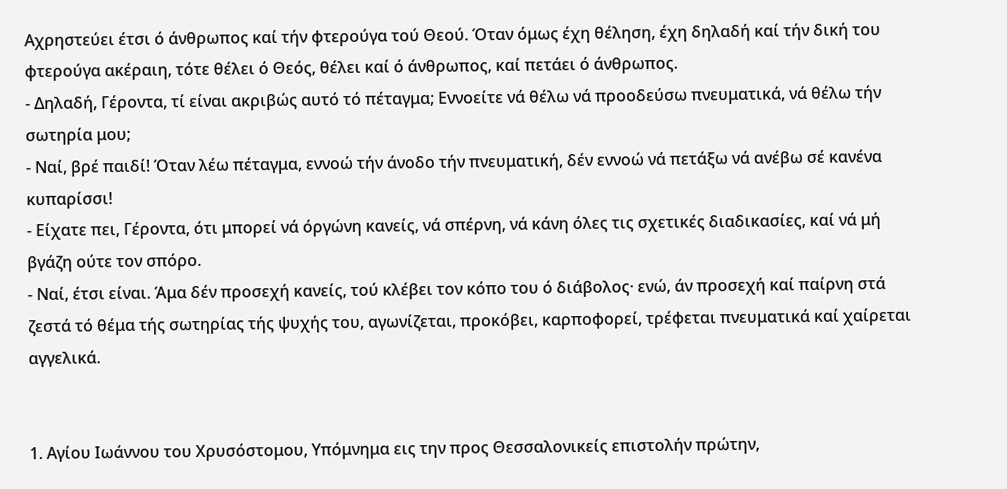Αχρηστεύει έτσι ό άνθρωπος καί τήν φτερούγα τού Θεού. Όταν όμως έχη θέληση, έχη δηλαδή καί τήν δική του φτερούγα ακέραιη, τότε θέλει ό Θεός, θέλει καί ό άνθρωπος, καί πετάει ό άνθρωπος.
- Δηλαδή, Γέροντα, τί είναι ακριβώς αυτό τό πέταγμα; Εννοείτε νά θέλω νά προοδεύσω πνευματικά, νά θέλω τήν σωτηρία μου;
- Ναί, βρέ παιδί! Όταν λέω πέταγμα, εννοώ τήν άνοδο τήν πνευματική, δέν εννοώ νά πετάξω νά ανέβω σέ κανένα κυπαρίσσι!
- Είχατε πει, Γέροντα, ότι μπορεί νά όργώνη κανείς, νά σπέρνη, νά κάνη όλες τις σχετικές διαδικασίες, καί νά μή βγάζη ούτε τον σπόρο.
- Ναί, έτσι είναι. Άμα δέν προσεχή κανείς, τού κλέβει τον κόπο του ό διάβολος· ενώ, άν προσεχή καί παίρνη στά ζεστά τό θέμα τής σωτηρίας τής ψυχής του, αγωνίζεται, προκόβει, καρποφορεί, τρέφεται πνευματικά καί χαίρεται αγγελικά.


1. Αγίου Ιωάννου του Χρυσόστομου, Υπόμνημα εις την προς Θεσσαλονικείς επιστολήν πρώτην,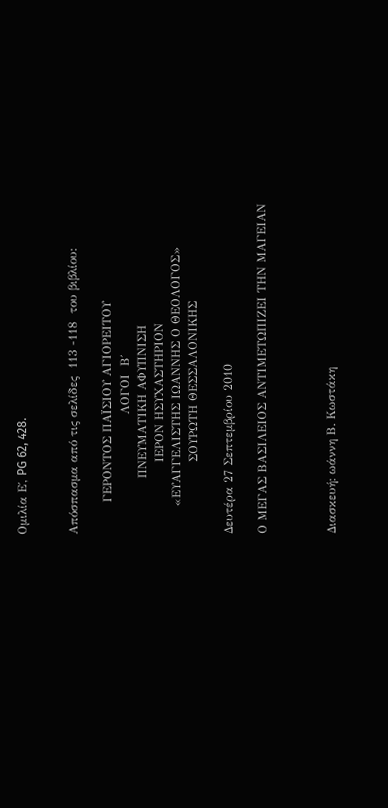Ομιλία Ε΄, PG 62, 428.


Απόσπασμα από τις σελίδες  113 -118  του βιβλίου:

        ΓΕΡΟΝΤΟΣ ΠΑΪΣΙΟΥ ΑΓΙΟΡΕΙΤΟΥ
                              ΛΟΓΟΙ  Β΄
              ΠΝΕΥΜΑΤΙΚΗ ΑΦΥΠΝΙΣΗ
                  ΙΕΡΟΝ ΗΣΥΧΑΣΤΗΡΙΟΝ
       «ΕΥΑΓΓΕΛΙΣΤΗΣ ΙΩΑΝΝΗΣ Ο ΘΕΟΛΟΓΟΣ»
                  ΣΟΥΡΩΤΗ ΘΕΣΣΑΛΟΝΙΚΗΣ

Δευτέρα 27 Σεπτεμβρίου 2010

Ο ΜΕΓΑΣ ΒΑΣΙΛΕΙΟΣ ΑΝΤΙΜΕΤΩΠΙΖΕΙ ΤΗΝ ΜΑΓΕΙΑΝ



Διασκευή: ωάννη Β. Κωστάκη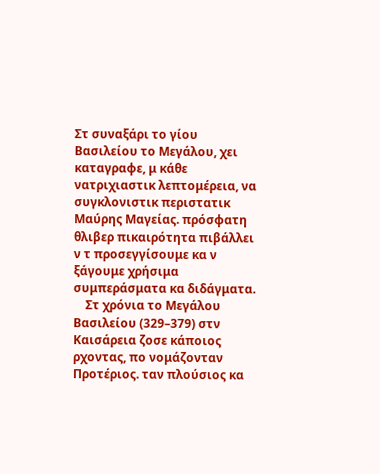Στ συναξάρι το γίου Βασιλείου το Μεγάλου, χει καταγραφε, μ κάθε νατριχιαστικ λεπτομέρεια, να συγκλονιστικ περιστατικ Μαύρης Μαγείας. πρόσφατη θλιβερ πικαιρότητα πιβάλλει ν τ προσεγγίσουμε κα ν ξάγουμε χρήσιμα συμπεράσματα κα διδάγματα.
    Στ χρόνια το Μεγάλου Βασιλείου (329–379) στν Καισάρεια ζοσε κάποιος ρχοντας, πο νομάζονταν Προτέριος. ταν πλούσιος κα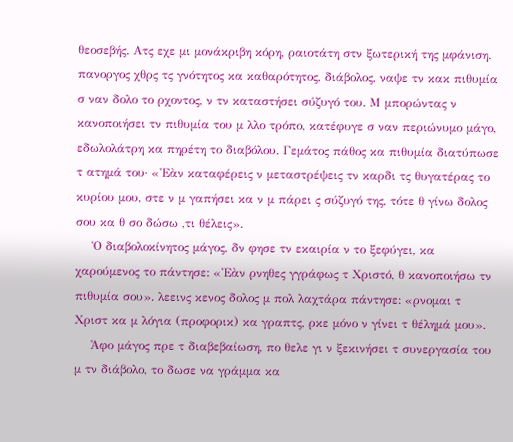θεοσεβής. Ατς εχε μι μονάκριβη κόρη, ραιοτάτη στν ξωτερική της μφάνιση. πανοργος χθρς τς γνότητος κα καθαρότητος, διάβολος, ναψε τν κακ πιθυμία σ ναν δολο το ρχοντος, ν τν καταστήσει σύζυγό του. Μ μπορώντας ν κανοποιήσει τν πιθυμία του μ λλο τρόπο, κατέφυγε σ ναν περιώνυμο μάγο, εδωλολάτρη κα πηρέτη το διαβόλου. Γεμάτος πάθος κα πιθυμία διατύπωσε τ ατημά του· «Ἐὰν καταφέρεις ν μεταστρέψεις τν καρδι τς θυγατέρας το κυρίου μου, στε ν μ γαπήσει κα ν μ πάρει ς σύζυγό της, τότε θ γίνω δολος σου κα θ σο δώσω ,τι θέλεις».
    Ὁ διαβολοκίνητος μάγος, δν φησε τν εκαιρία ν το ξεφύγει, κα χαρούμενος το πάντησε: «Ἐὰν ρνηθες γγράφως τ Χριστό, θ κανοποιήσω τν πιθυμία σου». λεεινς κενος δολος μ πολ λαχτάρα πάντησε: «ρνομαι τ Χριστ κα μ λόγια (προφορικ) κα γραπτς, ρκε μόνο ν γίνει τ θέλημά μου».
    Ἀφο μάγος πρε τ διαβεβαίωση, πο θελε γι ν ξεκινήσει τ συνεργασία του μ τν διάβολο, το δωσε να γράμμα κα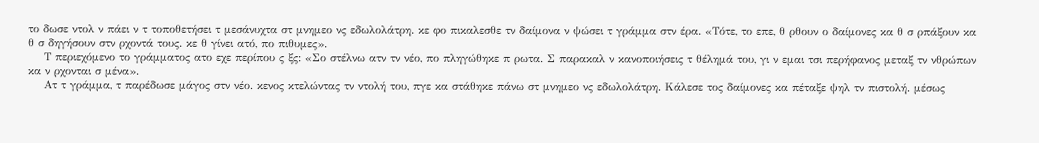το δωσε ντολ ν πάει ν τ τοποθετήσει τ μεσάνυχτα στ μνημεο νς εδωλολάτρη. κε φο πικαλεσθε τν δαίμονα ν ψώσει τ γράμμα στν έρα. «Τότε, το επε, θ ρθουν ο δαίμονες κα θ σ ρπάξουν κα θ σ δηγήσουν στν ρχοντά τους. κε θ γίνει ατό, πο πιθυμες».
    Τ περιεχόμενο το γράμματος ατο εχε περίπου ς ξς: «Σο στέλνω ατν τν νέο, πο πληγώθηκε π ρωτα. Σ παρακαλ ν κανοποιήσεις τ θέλημά του, γι ν εμαι τσι περήφανος μεταξ τν νθρώπων κα ν ρχονται σ μένα».
    Ατ τ γράμμα, τ παρέδωσε μάγος στν νέο. κενος κτελώντας τν ντολή του, πγε κα στάθηκε πάνω στ μνημεο νς εδωλολάτρη. Κάλεσε τος δαίμονες κα πέταξε ψηλ τν πιστολή. μέσως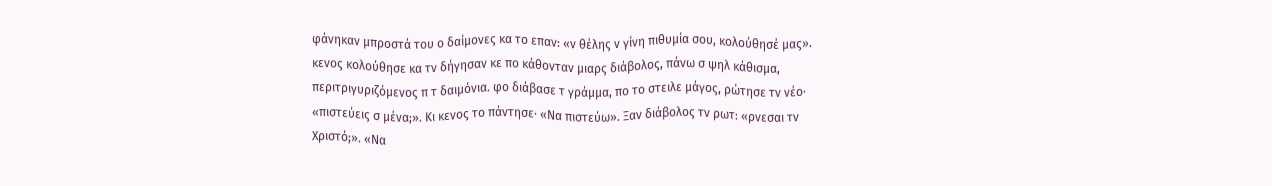φάνηκαν μπροστά του ο δαίμονες κα το επαν: «ν θέλης ν γίνη πιθυμία σου, κολούθησέ μας». κενος κολούθησε κα τν δήγησαν κε πο κάθονταν μιαρς διάβολος, πάνω σ ψηλ κάθισμα, περιτριγυριζόμενος π τ δαιμόνια. φο διάβασε τ γράμμα, πο το στειλε μάγος, ρώτησε τν νέο· «πιστεύεις σ μένα;». Κι κενος το πάντησε· «Να πιστεύω». Ξαν διάβολος τν ρωτ: «ρνεσαι τν Χριστό;». «Να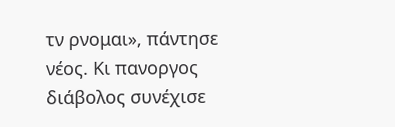τν ρνομαι», πάντησε νέος. Κι πανοργος διάβολος συνέχισε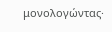μονολογώντας·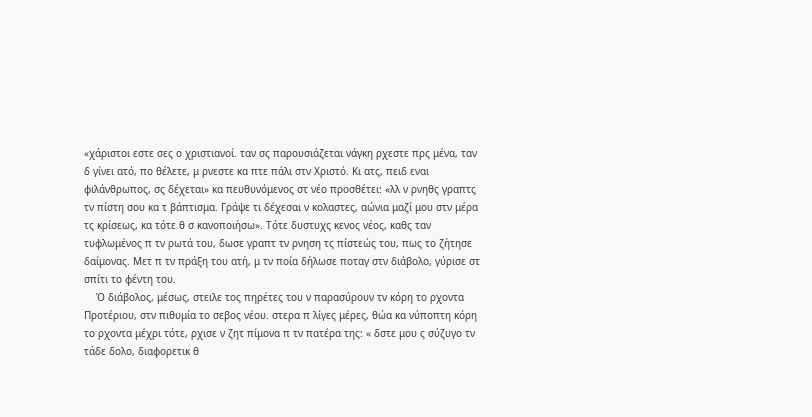«χάριστοι εστε σες ο χριστιανοί. ταν σς παρουσιάζεται νάγκη ρχεστε πρς μένα, ταν δ γίνει ατό, πο θέλετε, μ ρνεστε κα πτε πάλι στν Χριστό. Κι ατς, πειδ εναι φιλάνθρωπος, σς δέχεται» κα πευθυνόμενος στ νέο προσθέτει: «λλ ν ρνηθς γραπτς τν πίστη σου κα τ βάπτισμα. Γράψε τι δέχεσαι ν κολαστες, αώνια μαζί μου στν μέρα τς κρίσεως, κα τότε θ σ κανοποιήσω». Τότε δυστυχς κενος νέος, καθς ταν τυφλωμένος π τν ρωτά του, δωσε γραπτ τν ρνηση τς πίστεώς του, πως το ζήτησε δαίμονας. Μετ π τν πράξη του ατή, μ τν ποία δήλωσε ποταγ στν διάβολο, γύρισε στ σπίτι το φέντη του.
    Ὁ διάβολος, μέσως, στειλε τος πηρέτες του ν παρασύρουν τν κόρη το ρχοντα Προτέριου, στν πιθυμία το σεβος νέου. στερα π λίγες μέρες, θώα κα νύποπτη κόρη το ρχοντα μέχρι τότε, ρχισε ν ζητ πίμονα π τν πατέρα της: « δστε μου ς σύζυγο τν τάδε δολο, διαφορετικ θ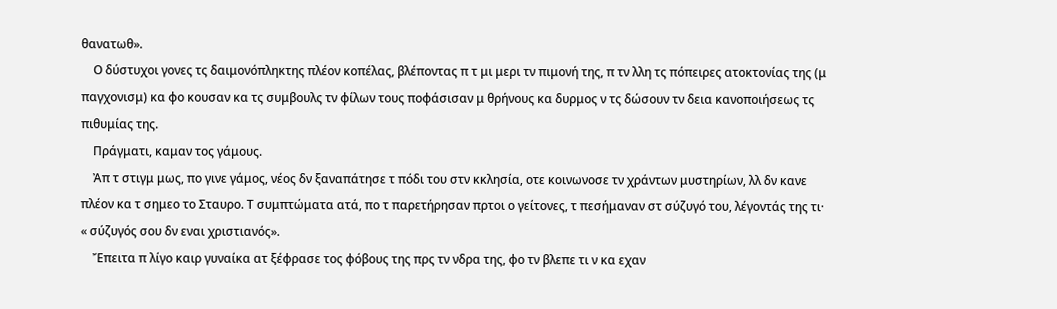θανατωθ».
    Ο δύστυχοι γονες τς δαιμονόπληκτης πλέον κοπέλας, βλέποντας π τ μι μερι τν πιμονή της, π τν λλη τς πόπειρες ατοκτονίας της (μ παγχονισμ) κα φο κουσαν κα τς συμβουλς τν φίλων τους ποφάσισαν μ θρήνους κα δυρμος ν τς δώσουν τν δεια κανοποιήσεως τς πιθυμίας της.
    Πράγματι, καμαν τος γάμους.
    Ἀπ τ στιγμ μως, πο γινε γάμος, νέος δν ξαναπάτησε τ πόδι του στν κκλησία, οτε κοινωνοσε τν χράντων μυστηρίων, λλ δν κανε πλέον κα τ σημεο το Σταυρο. Τ συμπτώματα ατά, πο τ παρετήρησαν πρτοι ο γείτονες, τ πεσήμαναν στ σύζυγό του, λέγοντάς της τι· « σύζυγός σου δν εναι χριστιανός».
    Ἔπειτα π λίγο καιρ γυναίκα ατ ξέφρασε τος φόβους της πρς τν νδρα της, φο τν βλεπε τι ν κα εχαν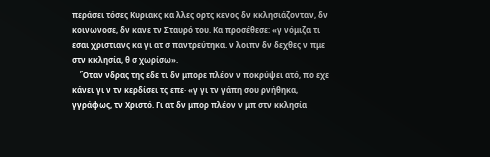περάσει τόσες Κυριακς κα λλες ορτς κενος δν κκλησιάζονταν, δν κοινωνοσε, δν κανε τν Σταυρό του. Κα προσέθεσε: «γ νόμιζα τι εσαι χριστιανς κα γι ατ σ παντρεύτηκα. ν λοιπν δν δεχθες ν πμε στν κκλησία, θ σ χωρίσω».
    Ὅταν νδρας της εδε τι δν μπορε πλέον ν ποκρύψει ατό, πο εχε κάνει γι ν τν κερδίσει τς επε· «γ γι τν γάπη σου ρνήθηκα, γγράφως, τν Χριστό. Γι ατ δν μπορ πλέον ν μπ στν κκλησία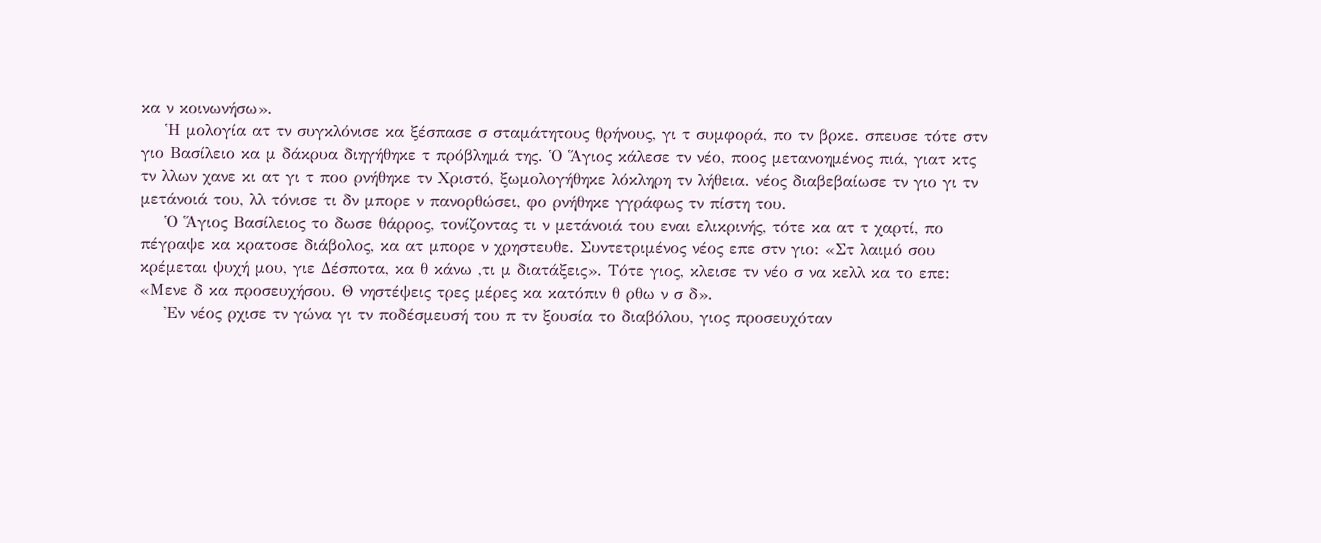κα ν κοινωνήσω».
    Ἡ μολογία ατ τν συγκλόνισε κα ξέσπασε σ σταμάτητους θρήνους, γι τ συμφορά, πο τν βρκε. σπευσε τότε στν γιο Βασίλειο κα μ δάκρυα διηγήθηκε τ πρόβλημά της. Ὁ Ἅγιος κάλεσε τν νέο, ποος μετανοημένος πιά, γιατ κτς τν λλων χανε κι ατ γι τ ποο ρνήθηκε τν Χριστό, ξωμολογήθηκε λόκληρη τν λήθεια. νέος διαβεβαίωσε τν γιο γι τν μετάνοιά του, λλ τόνισε τι δν μπορε ν πανορθώσει, φο ρνήθηκε γγράφως τν πίστη του.
    Ὁ Ἅγιος Βασίλειος το δωσε θάρρος, τονίζοντας τι ν μετάνοιά του εναι ελικρινής, τότε κα ατ τ χαρτί, πο πέγραψε κα κρατοσε διάβολος, κα ατ μπορε ν χρηστευθε. Συντετριμένος νέος επε στν γιο: «Στ λαιμό σου κρέμεται ψυχή μου, γιε Δέσποτα, κα θ κάνω ,τι μ διατάξεις». Τότε γιος, κλεισε τν νέο σ να κελλ κα το επε: «Μενε δ κα προσευχήσου. Θ νηστέψεις τρες μέρες κα κατόπιν θ ρθω ν σ δ».
    Ἐν νέος ρχισε τν γώνα γι τν ποδέσμευσή του π τν ξουσία το διαβόλου, γιος προσευχόταν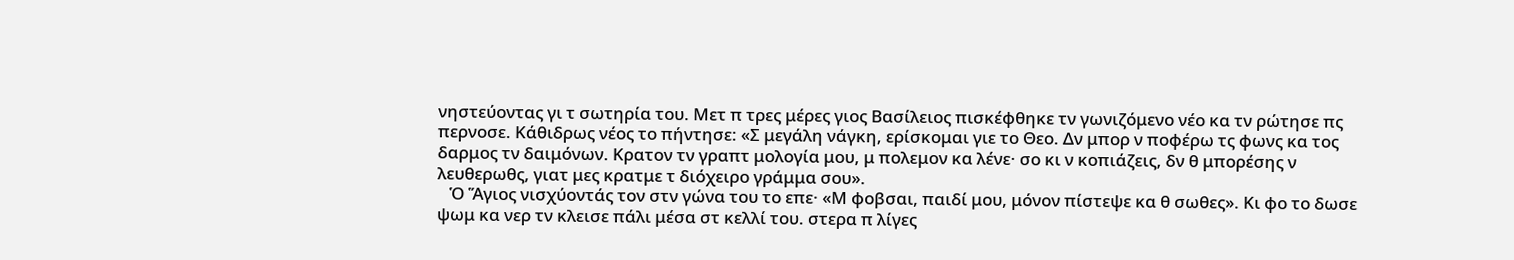νηστεύοντας γι τ σωτηρία του. Μετ π τρες μέρες γιος Βασίλειος πισκέφθηκε τν γωνιζόμενο νέο κα τν ρώτησε πς περνοσε. Κάθιδρως νέος το πήντησε: «Σ μεγάλη νάγκη, ερίσκομαι γιε το Θεο. Δν μπορ ν ποφέρω τς φωνς κα τος δαρμος τν δαιμόνων. Κρατον τν γραπτ μολογία μου, μ πολεμον κα λένε· σο κι ν κοπιάζεις, δν θ μπορέσης ν λευθερωθς, γιατ μες κρατμε τ διόχειρο γράμμα σου».
   Ὁ Ἅγιος νισχύοντάς τον στν γώνα του το επε· «Μ φοβσαι, παιδί μου, μόνον πίστεψε κα θ σωθες». Κι φο το δωσε ψωμ κα νερ τν κλεισε πάλι μέσα στ κελλί του. στερα π λίγες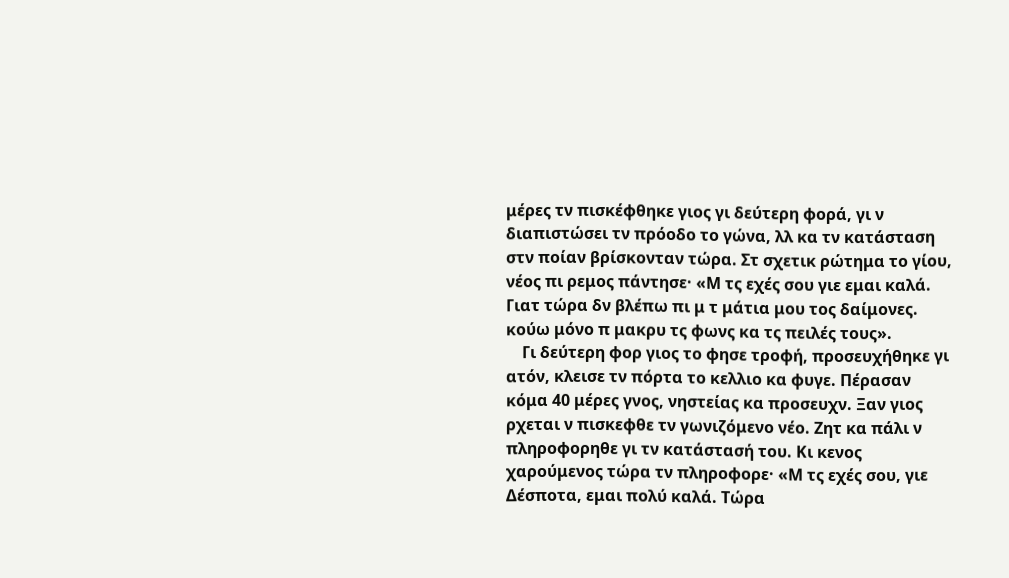μέρες τν πισκέφθηκε γιος γι δεύτερη φορά, γι ν διαπιστώσει τν πρόοδο το γώνα, λλ κα τν κατάσταση στν ποίαν βρίσκονταν τώρα. Στ σχετικ ρώτημα το γίου, νέος πι ρεμος πάντησε· «Μ τς εχές σου γιε εμαι καλά. Γιατ τώρα δν βλέπω πι μ τ μάτια μου τος δαίμονες. κούω μόνο π μακρυ τς φωνς κα τς πειλές τους».
    Γι δεύτερη φορ γιος το φησε τροφή, προσευχήθηκε γι ατόν, κλεισε τν πόρτα το κελλιο κα φυγε. Πέρασαν κόμα 40 μέρες γνος, νηστείας κα προσευχν. Ξαν γιος ρχεται ν πισκεφθε τν γωνιζόμενο νέο. Ζητ κα πάλι ν πληροφορηθε γι τν κατάστασή του. Κι κενος χαρούμενος τώρα τν πληροφορε· «Μ τς εχές σου, γιε Δέσποτα, εμαι πολύ καλά. Τώρα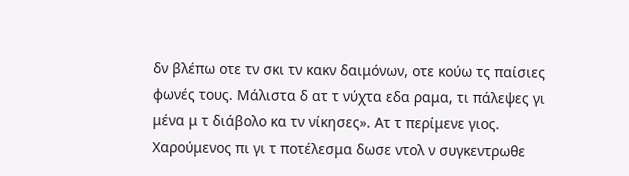δν βλέπω οτε τν σκι τν κακν δαιμόνων, οτε κούω τς παίσιες φωνές τους. Μάλιστα δ ατ τ νύχτα εδα ραμα, τι πάλεψες γι μένα μ τ διάβολο κα τν νίκησες». Ατ τ περίμενε γιος. Χαρούμενος πι γι τ ποτέλεσμα δωσε ντολ ν συγκεντρωθε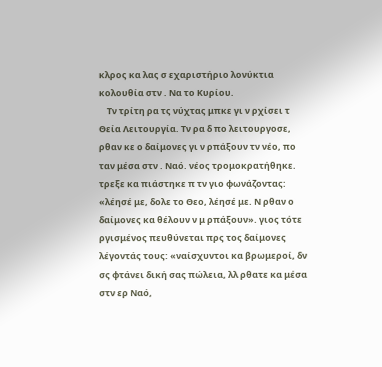κλρος κα λας σ εχαριστήριο λονύκτια κολουθία στν . Να το Κυρίου.
    Τν τρίτη ρα τς νύχτας μπκε γι ν ρχίσει τ Θεία Λειτουργία. Τν ρα δ πο λειτουργοσε, ρθαν κε ο δαίμονες γι ν ρπάξουν τν νέο, πο ταν μέσα στν . Ναό. νέος τρομοκρατήθηκε. τρεξε κα πιάστηκε π τν γιο φωνάζοντας: «λέησέ με, δολε το Θεο, λέησέ με. Ν ρθαν ο δαίμονες κα θέλουν ν μ ρπάξουν». γιος τότε ργισμένος πευθύνεται πρς τος δαίμονες λέγοντάς τους: «ναίσχυντοι κα βρωμεροί, δν σς φτάνει δική σας πώλεια, λλ ρθατε κα μέσα στν ερ Ναό,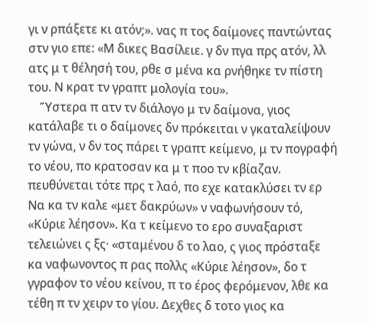γι ν ρπάξετε κι ατόν;». νας π τος δαίμονες παντώντας στν γιο επε: «Μ δικες Βασίλειε. γ δν πγα πρς ατόν, λλ ατς μ τ θέλησή του, ρθε σ μένα κα ρνήθηκε τν πίστη του. Ν κρατ τν γραπτ μολογία του».
    Ὕστερα π ατν τν διάλογο μ τν δαίμονα, γιος κατάλαβε τι ο δαίμονες δν πρόκειται ν γκαταλείψουν τν γώνα, ν δν τος πάρει τ γραπτ κείμενο, μ τν πογραφή το νέου, πο κρατοσαν κα μ τ ποο τν κβίαζαν. πευθύνεται τότε πρς τ λαό, πο εχε κατακλύσει τν ερ Να κα τν καλε «μετ δακρύων» ν ναφωνήσουν τό, «Κύριε λέησον». Κα τ κείμενο το ερο συναξαριστ τελειώνει ς ξς· «σταμένου δ το λαο, ς γιος πρόσταξε κα ναφωνοντος π ρας πολλς «Κύριε λέησον», δο τ γγραφον το νέου κείνου, π το έρος φερόμενον, λθε κα τέθη π τν χειρν το γίου. Δεχθες δ τοτο γιος κα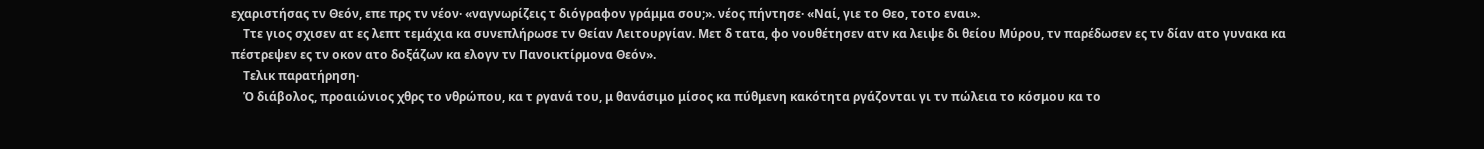εχαριστήσας τν Θεόν, επε πρς τν νέον· «ναγνωρίζεις τ διόγραφον γράμμα σου;». νέος πήντησε· «Ναί, γιε το Θεο, τοτο εναι».
    Ττε γιος σχισεν ατ ες λεπτ τεμάχια κα συνεπλήρωσε τν Θείαν Λειτουργίαν. Μετ δ τατα, φο νουθέτησεν ατν κα λειψε δι θείου Μύρου, τν παρέδωσεν ες τν δίαν ατο γυνακα κα πέστρεψεν ες τν οκον ατο δοξάζων κα ελογν τν Πανοικτίρμονα Θεόν».
    Τελικ παρατήρηση·
    Ὁ διάβολος, προαιώνιος χθρς το νθρώπου, κα τ ργανά του, μ θανάσιμο μίσος κα πύθμενη κακότητα ργάζονται γι τν πώλεια το κόσμου κα το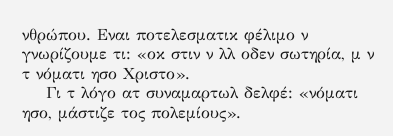νθρώπου. Εναι ποτελεσματικ φέλιμο ν γνωρίζουμε τι: «οκ στιν ν λλ οδεν σωτηρία, μ ν τ νόματι ησο Χριστο».
    Γι τ λόγο ατ συναμαρτωλ δελφέ: «νόματι ησο, μάστιζε τος πολεμίους».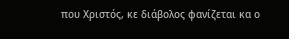που Χριστός, κε διάβολος φανίζεται κα ο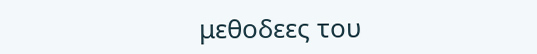μεθοδεες του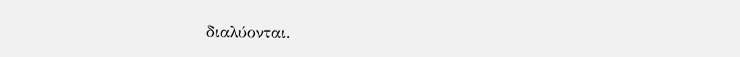διαλύονται.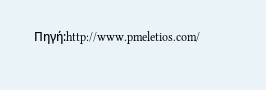Πηγή:http://www.pmeletios.com/